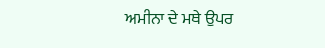ਅਮੀਨਾ ਦੇ ਮਥੇ ਉਪਰ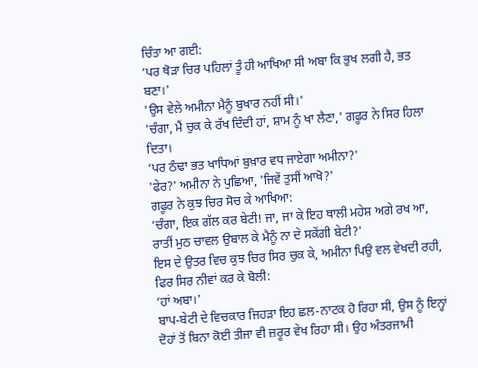ਚਿੰਤਾ ਆ ਗਈ:
‘ਪਰ ਥੋੜਾ ਚਿਰ ਪਹਿਲਾਂ ਤੂੰ ਹੀ ਆਖਿਆ ਸੀ ਅਬਾ ਕਿ ਭੁਖ ਲਗੀ ਹੈ, ਭਤ ਬਣਾ।'
'ਉਸ ਵੇਲੇ ਅਮੀਨਾ ਮੈਨੂੰ ਬੁਖਾਰ ਨਹੀਂ ਸੀ।'
'ਚੰਗਾ, ਮੈਂ ਚੁਕ ਕੇ ਰੱਖ ਦਿੰਦੀ ਹਾਂ, ਸ਼ਾਮ ਨੂੰ ਖਾ ਲੈਣਾ,' ਗਫੂਰ ਨੇ ਸਿਰ ਹਿਲਾ ਦਿਤਾ।
‘ਪਰ ਠੰਢਾ ਭਤ ਖਾਧਿਆਂ ਬੁਖ਼ਾਰ ਵਧ ਜਾਏਗਾ ਅਮੀਨਾ?'
'ਫੇਰ?' ਅਮੀਨਾ ਨੇ ਪੁਛਿਆ, 'ਜਿਵੇਂ ਤੁਸੀਂ ਆਖੋ?'
ਗਫੂਰ ਨੇ ਕੁਝ ਚਿਰ ਸੋਚ ਕੇ ਆਖਿਆ:
‘ਚੰਗਾ, ਇਕ ਗੱਲ ਕਰ ਬੇਟੀ! ਜਾ, ਜਾ ਕੇ ਇਹ ਥਾਲੀ ਮਹੇਸ਼ ਅਗੇ ਰਖ ਆ, ਰਾਤੀਂ ਮੁਠ ਚਾਵਲ ਉਬਾਲ ਕੇ ਮੈਨੂੰ ਨਾ ਦੇ ਸਕੇਂਗੀ ਬੇਟੀ?'
ਇਸ ਦੇ ਉਤਰ ਵਿਚ ਕੁਝ ਚਿਰ ਸਿਰ ਚੁਕ ਕੇ, ਅਮੀਨਾ ਪਿਉ ਵਲ ਵੇਖਦੀ ਰਹੀ, ਫਿਰ ਸਿਰ ਨੀਵਾਂ ਕਰ ਕੇ ਬੋਲੀ:
‘ਹਾਂ ਅਬਾ।'
ਬਾਪ-ਬੇਟੀ ਦੇ ਵਿਚਕਾਰ ਜਿਹੜਾ ਇਹ ਛਲ-ਨਾਟਕ ਹੋ ਰਿਹਾ ਸੀ, ਉਸ ਨੂੰ ਇਨ੍ਹਾਂ ਦੋਹਾਂ ਤੋਂ ਬਿਨਾ ਕੋਈ ਤੀਜਾ ਵੀ ਜ਼ਰੂਰ ਵੇਖ ਰਿਹਾ ਸੀ। ਉਹ ਅੰਤਰਜਾਮੀ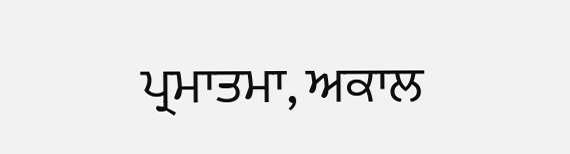ਪ੍ਰਮਾਤਮਾ, ਅਕਾਲ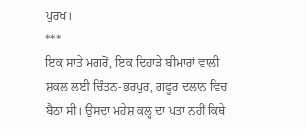ਪੁਰਖ।
***
ਇਕ ਸਾਤੇ ਮਗਰੋਂ, ਇਕ ਦਿਹਾੜੇ ਬੀਮਾਰਾਂ ਵਾਲੀ ਸ਼ਕਲ ਲਈ ਚਿੰਤਨ-ਭਰਪੁਰ, ਗਫੂਰ ਦਲਾਨ ਵਿਚ ਬੈਠਾ ਸੀ। ਉਸਦਾ ਮਹੇਸ਼ ਕਲ੍ਹ ਦਾ ਪਤਾ ਨਹੀਂ ਕਿਥੇ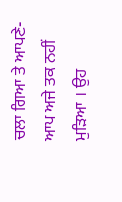ਚਲਾ ਗਿਆ ਤੇ ਆਪਣੇ-ਆਪ ਅਜੇ ਤਕ ਨਹੀਂ ਮੁੜਿਆ । ਉਹ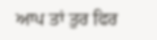ਆਪ ਤਾਂ ਤੁਰ ਫਿਰ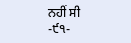ਨਹੀਂ ਸੀ
-੯੧-